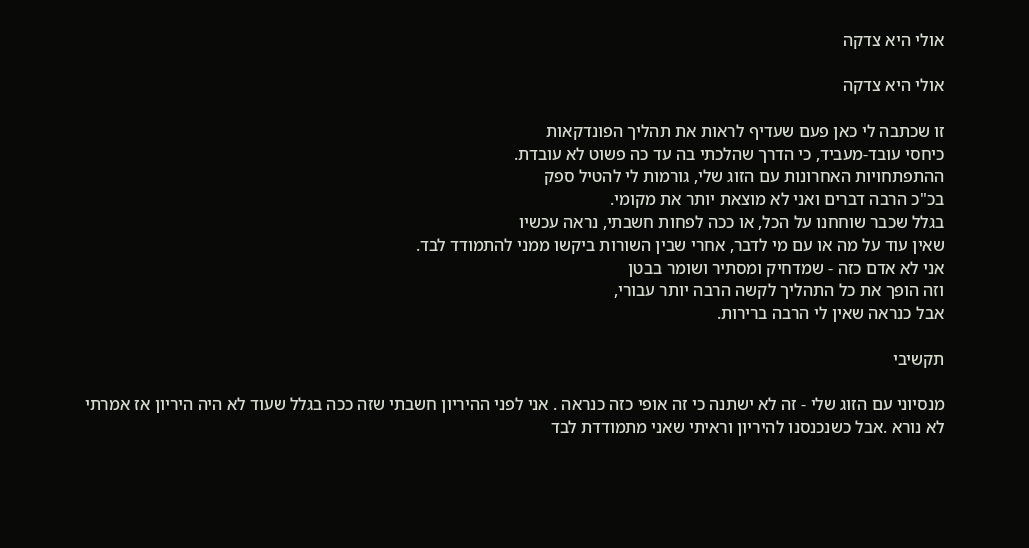אולי היא צדקה

אולי היא צדקה

זו שכתבה לי כאן פעם שעדיף לראות את תהליך הפונדקאות
כיחסי עובד-מעביד, כי הדרך שהלכתי בה עד כה פשוט לא עובדת.
ההתפתחויות האחרונות עם הזוג שלי, גורמות לי להטיל ספק
בכ"כ הרבה דברים ואני לא מוצאת יותר את מקומי.
בגלל שכבר שוחחנו על הכל, או ככה לפחות חשבתי, נראה עכשיו
שאין עוד על מה או עם מי לדבר, אחרי שבין השורות ביקשו ממני להתמודד לבד.
אני לא אדם כזה - שמדחיק ומסתיר ושומר בבטן
וזה הופך את כל התהליך לקשה הרבה יותר עבורי,
אבל כנראה שאין לי הרבה ברירות.

תקשיבי

מנסיוני עם הזוג שלי - זה לא ישתנה כי זה אופי כזה כנראה . אני לפני ההיריון חשבתי שזה ככה בגלל שעוד לא היה היריון אז אמרתי לא נורא .אבל כשנכנסנו להיריון וראיתי שאני מתמודדת לבד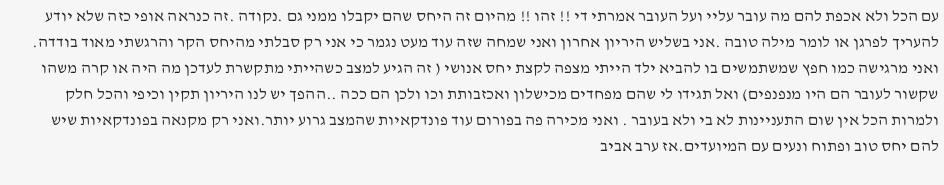עם הכל ולא אכפת להם מה עובר עליי ועל העובר אמרתי די !! זהו !! מהיום זה היחס שהם יקבלו ממני גם .נקודה .זה כנראה אופי כזה שלא יודע להעריך לפרגן או לומר מילה טובה .אני בשליש היריון אחרון ואני שמחה שזה עוד מעט נגמר כי אני רק סבלתי מהיחס הקר והרגשתי מאוד בודדה. ואני מרגישה כמו חפץ שמשתמשים בו להביא ילד הייתי מצפה לקצת יחס אנושי ( זה הגיע למצב כשהייתי מתקשרת לעדכן מה היה או קרה משהו שקשור לעובר הם היו מנפנפים) ואל תגידו לי שהם מפחדים מכישלון ואכזבותת וכו ולכן הם ככה ..ההפך יש לנו היריון תקין וכיפי והכל חלק ולמרות הכל אין שום התעניינות לא בי ולא בעובר . ואני מכירה פה בפורום עוד פונדקאיות שהמצב גרוע יותר.ואני רק מקנאה בפונדקאיות שיש להם יחס טוב ופתוח ונעים עם המיועדים.אז ערב אביב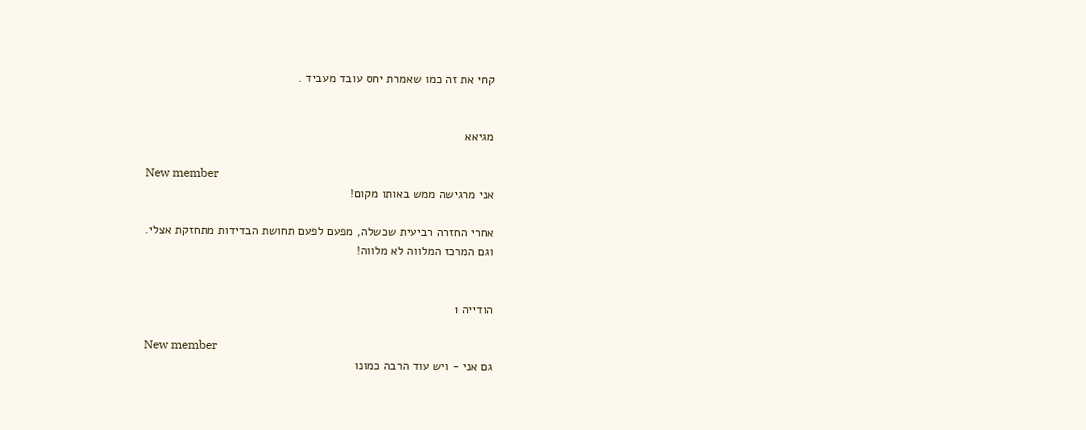קחי את זה כמו שאמרת יחס עובד מעביד .


מגיאא

New member
אני מרגישה ממש באותו מקום!

אחרי החזרה רביעית שכשלה, מפעם לפעם תחושת הבדידות מתחזקת אצלי.
וגם המרכז המלווה לא מלווה!


הודייה 1

New member
גם אני - ויש עוד הרבה כמונו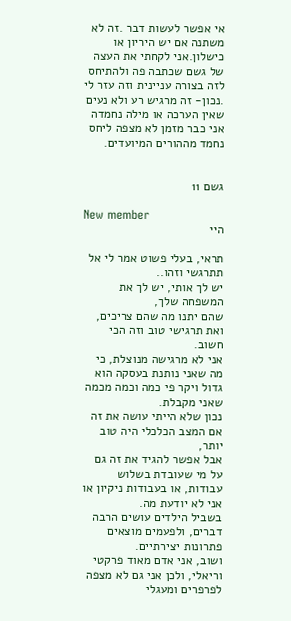אי אפשר לעשות דבר .זה לא משתנה אם יש היריון או כישלון.אני לקחתי את העצה של גשם שכתבה פה ולהתיחס לזה בצורה עניינית וזה עזר לי .נכון- זה מרגיש רע ולא נעים שאין הערכה או מילה נחמדה אני כבר מזמן לא מצפה ליחס נחמד מההורים המיועדים.


גשם 11

New member
היי

תראי, בעלי פשוט אמר לי אל תתרגשי וזהו..
יש לך אותי, יש לך את המשפחה שלך,
שהם יתנו מה שהם צריכים, ואת תרגישי טוב וזה הכי חשוב.
אני לא מרגישה מנוצלת, כי מה שאני נותנת בעסקה הוא גדול ויקר פי כמה וכמה מכמה שאני מקבלת.
נכון שלא הייתי עושה את זה אם המצב הכלכלי היה טוב יותר,
אבל אפשר להגיד את זה גם על מי שעובדת בשלוש עבודות, או בעבודות ניקיון או אני לא יודעת מה.
בשביל הילדים עושים הרבה דברים, ולפעמים מוצאים פתרונות יצירתיים.
ושוב, אני אדם מאוד פרקטי וריאלי, ולכן אני גם לא מצפה לפרפרים ומעגלי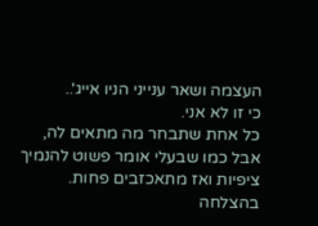העצמה ושאר ענייני הניו אייג'..
כי זו לא אני.
כל אחת שתבחר מה מתאים לה, אבל כמו שבעלי אומר פשוט להנמיך ציפיות ואז מתאכזבים פחות.
בהצלחה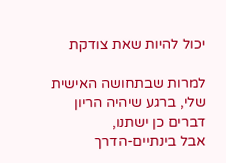יכול להיות שאת צודקת

למרות שבתחושה האישית שלי, ברגע שיהיה הריון
דברים כן ישתנו,
אבל בינתיים-הדרך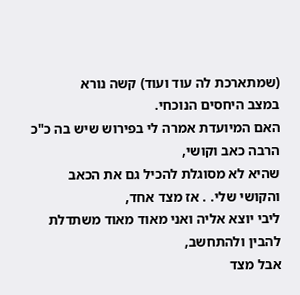(שמתארכת לה עוד ועוד) קשה נורא
במצב היחסים הנוכחי.
האם המיועדת אמרה לי בפירוש שיש בה כ"כ הרבה כאב וקושי,
שהיא לא מסוגלת להכיל גם את הכאב והקושי שלי. . אז מצד אחד,
ליבי יוצא אליה ואני מאוד מאוד משתדלת להבין ולהתחשב,
אבל מצד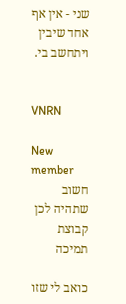שני - אין אף אחד שיבין ויתחשב בי.


VNRN

New member
חשוב שתהיה לכן קבוצת תמיכה

כואב לי שזו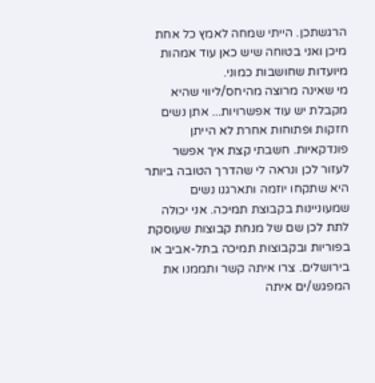הרגשתכן. הייתי שמחה לאמץ כל אחת מיכן ואני בטוחה שיש כאן עוד אמהות מיועדות שחושבות כמוני.
מי שאינה מרוצה מהיחס/ליווי שהיא מקבלת יש עוד אפשרויות... אתן נשים חזקות ופתוחות אחרת לא הייתן פונדקאיות. חשבתי קצת איך אפשר לעזור לכן ונראה לי שהדרך הטובה ביותר היא שתקחו יוזמה ותארגנו נשים שמעוניינות בקבוצת תמיכה. אני יכולה לתת לכן שם של מנחת קבוצות שעוסקת בפוריות ובקבוצות תמיכה בתל-אביב או בירושלים. צרו איתה קשר ותממנו את המפגש/ים איתה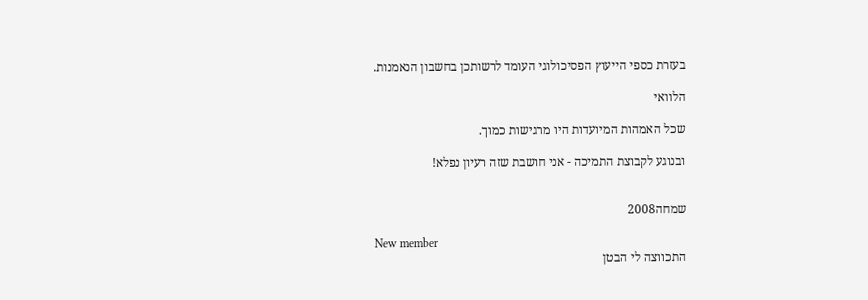בעזרת כספי הייעוץ הפסיכולוגי העומד לרשותכן בחשבון הנאמנות.

הלוואי

שכל האמהות המיועדות היו מרגישות כמוך.

ובנוגע לקבוצת התמיכה - אני חושבת שזה רעיון נפלא!


שמחה2008

New member
התכווצה לי הבטן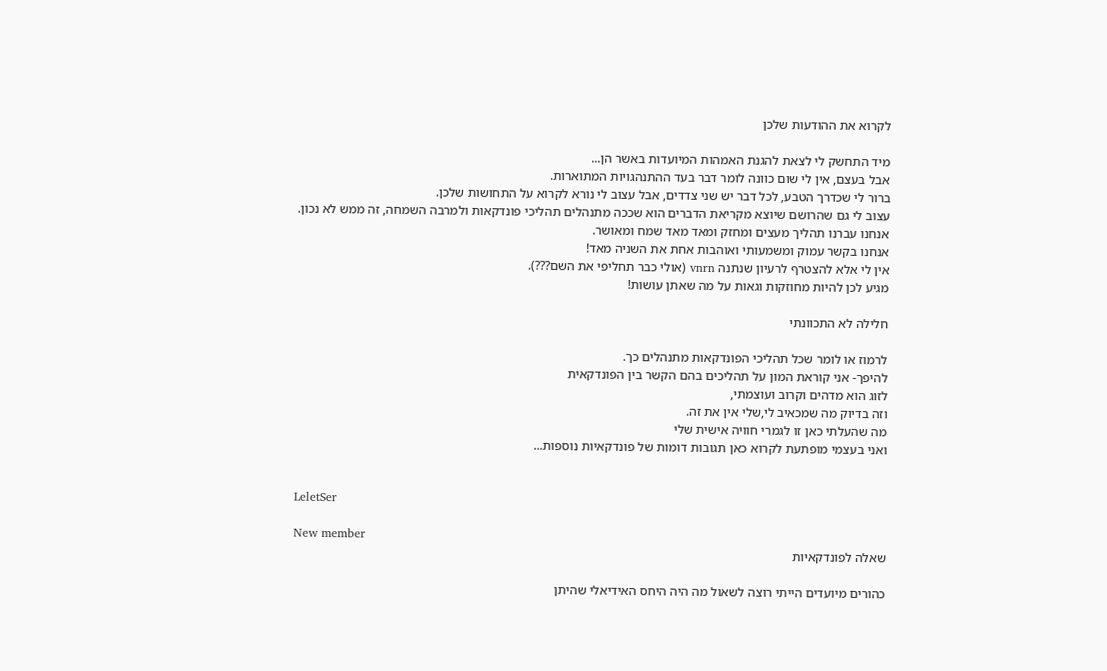לקרוא את ההודעות שלכן

מיד התחשק לי לצאת להגנת האמהות המיועדות באשר הן...
אבל בעצם, אין לי שום כוונה לומר דבר בעד ההתנהגויות המתוארות.
ברור לי שכדרך הטבע, לכל דבר יש שני צדדים, אבל עצוב לי נורא לקרוא על התחושות שלכן.
עצוב לי גם שהרושם שיוצא מקריאת הדברים הוא שככה מתנהלים תהליכי פונדקאות ולמרבה השמחה, זה ממש לא נכון.
אנחנו עברנו תהליך מעצים ומחזק ומאד מאד שמח ומאושר.
אנחנו בקשר עמוק ומשמעותי ואוהבות אחת את השניה מאד!
אין לי אלא להצטרף לרעיון שנתנה vnrn (אולי כבר תחליפי את השם???).
מגיע לכן להיות מחוזקות וגאות על מה שאתן עושות!

חלילה לא התכוונתי

לרמוז או לומר שכל תהליכי הפונדקאות מתנהלים כך.
להיפך- אני קוראת המון על תהליכים בהם הקשר בין הפונדקאית
לזוג הוא מדהים וקרוב ועוצמתי,
וזה בדיוק מה שמכאיב לי,שלי אין את זה.
מה שהעלתי כאן זו לגמרי חוויה אישית שלי
ואני בעצמי מופתעת לקרוא כאן תגובות דומות של פונדקאיות נוספות...


LeletSer

New member
שאלה לפונדקאיות

כהורים מיועדים הייתי רוצה לשאול מה היה היחס האידיאלי שהיתן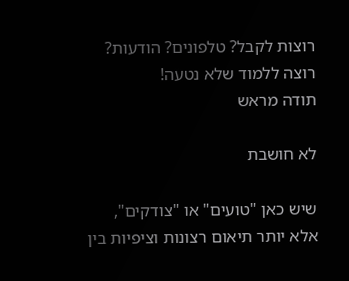רוצות לקבל? טלפונים? הודעות? רוצה ללמוד שלא נטעה!
תודה מראש

לא חושבת

שיש כאן "טועים" או "צודקים",
אלא יותר תיאום רצונות וציפיות בין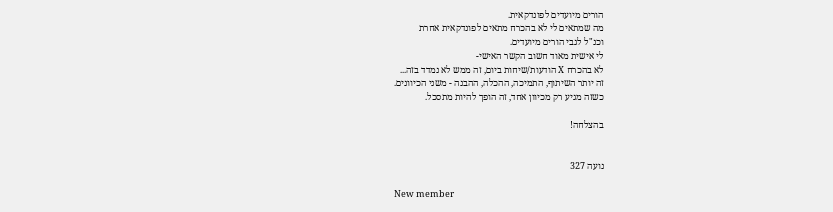הורים מיועדים לפונדקאית.
מה שמתאים לי לא בהכרח מתאים לפונדקאית אחרת
וכנ"ל לגבי הורים מיועדים.
לי אישית מאוד חשוב הקשר האישי-
לא בהכרח X הודעות/שיחות ביום, זה ממש לא נמדד בזה...
זה יותר השיתוף, התמיכה, ההכלה, ההבנה - משני הכיוונים.
כשזה מגיע רק מכיוון אחד, זה הופך להיות מתסכל.

בהצלחה!


נועה 327

New member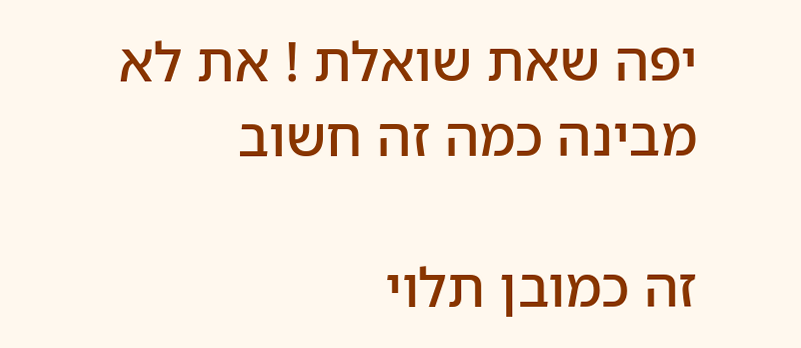יפה שאת שואלת ! את לא מבינה כמה זה חשוב

זה כמובן תלוי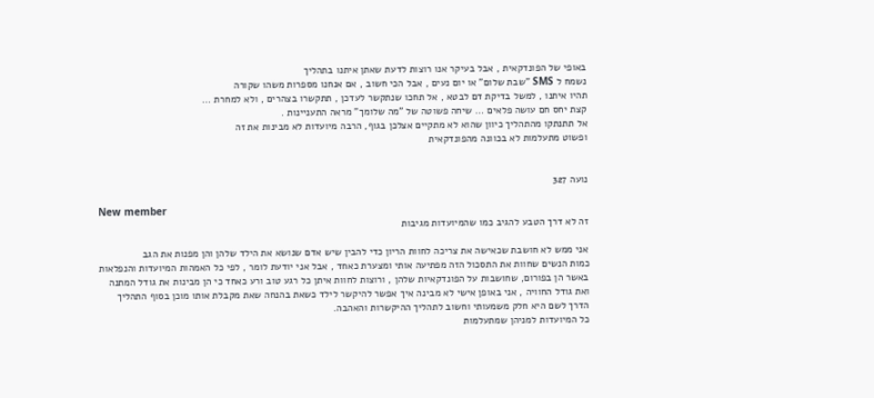באופי של הפונדקאית , אבל בעיקר אנו רוצות לדעת שאתן איתנו בתהליך
נשמח ל SMS "שבת שלום" או יום נעים , אבל הכי חשוב , אם אנחנו מספרות משהו שקורה
תהיו איתנו , למשל בדיקת דם לבטא , אל תחכו שנתקשר לעדכן , תתקשרו בצהרים , ולא למחרת ...
קצת יחס חם עושה פלאים ... שיחה פשוטה של "מה שלומך" מראה התעניינות .
אל תתנתקו מהתהליך כיוון שהוא לא מתקיים אצלכן בגוף, הרבה מיועדות לא מבינות את זה
ופשוט מתעלמות לא בכוונה מהפונדקאית


נועה 327

New member
זה לא דרך הטבע להגיב כמו שהמיועדות מגיבות

אני ממש לא חושבת שכאישה את צריכה לחוות הריון כדי להבין שיש אדם שנושא את הילד שלהן והן מפנות את הגב
כמות הנשים שחוות את התסכול הזה מפתיעה אותי ומצערת כאחד , אבל אני יודעת לומר , לפי כל האמהות המיועדות והנפלאות
באשר הן בפורום, שחושבות על הפונדקאיות שלהן , ורוצות לחוות איתן כל רגע טוב ורע כאחד כי הן מבינות את גודל המתנה
ואת גודל החוויה , אני באופן אישי לא מבינה איך אפשר להיקשר לילד כשאת בהנחה שאת מקבלת אותו מוכן בסוף התהליך
הדרך לשם היא חלק משמעותי וחשוב לתהליך ההיקשרות והאהבה.
כל המיועדות למניהן שמתעלמות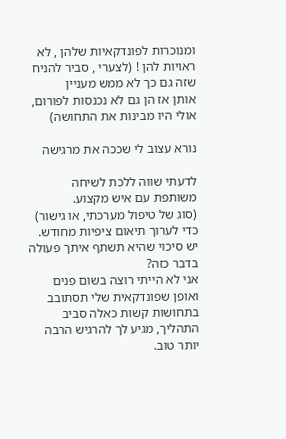ומנוכרות לפונדקאיות שלהן , לא ראויות להן ! (לצערי , סביר להניח שזה גם כך לא ממש מעניין
אותן אז הן גם לא נכנסות לפורום, אולי היו מבינות את התחושה)

נורא עצוב לי שככה את מרגישה

לדעתי שווה ללכת לשיחה משותפת עם איש מקצוע.
(סוג של טיפול מערכתי, או גישור) כדי לערוך תיאום ציפיות מחודש.
יש סיכוי שהיא תשתף איתך פעולה בדבר כזה?
אני לא הייתי רוצה בשום פנים ואופן שפונדקאית שלי תסתובב בתחושות קשות כאלה סביב התהליך, מגיע לך להרגיש הרבה יותר טוב.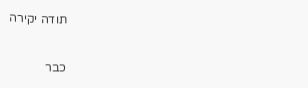תודה יקירה

כבר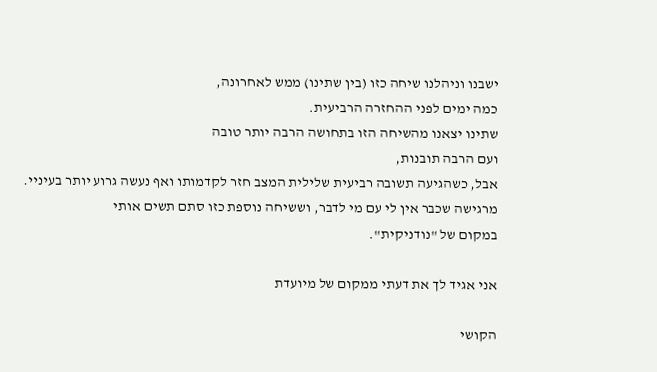ישבנו וניהלנו שיחה כזו (בין שתינו) ממש לאחרונה,
כמה ימים לפני ההחזרה הרביעית.
שתינו יצאנו מהשיחה הזו בתחושה הרבה יותר טובה
ועם הרבה תובנות,
אבל, כשהגיעה תשובה רביעית שלילית המצב חזר לקדמותו ואף נעשה גרוע יותר בעיניי.
מרגישה שכבר אין לי עם מי לדבר, וששיחה נוספת כזו סתם תשים אותי
במקום של "נודניקית".

אני אגיד לך את דעתי ממקום של מיועדת

הקושי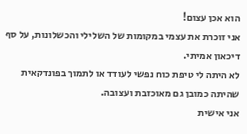הוא אכן עצום!
אני זוכרת את עצמי במקומות של השלילי והכשלונות, על סף דיכאון אמיתי.
לא היתה לי טיפת כוח נפשי לעודד או לתמוך בפונדקאית שהיתה כמובן גם מאוכזבת ועצובה.
אני אישית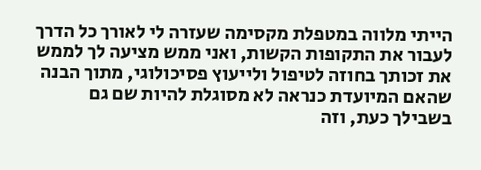הייתי מלווה במטפלת מקסימה שעזרה לי לאורך כל הדרך לעבור את התקופות הקשות, ואני ממש מציעה לך לממש את זכותך בחוזה לטיפול ולייעוץ פסיכולוגי, מתוך הבנה שהאם המיועדת כנראה לא מסוגלת להיות שם גם בשבילך כעת, וזה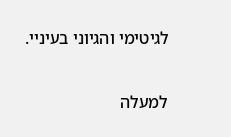לגיטימי והגיוני בעיניי.

למעלה